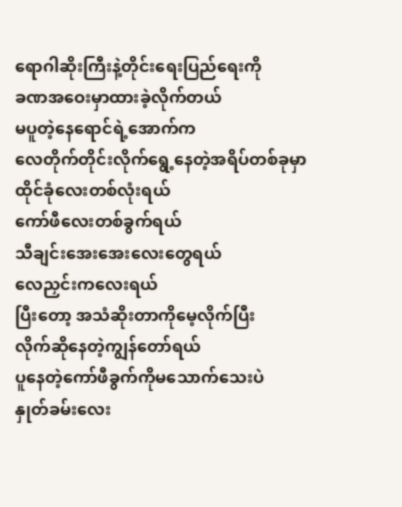ရောဂါဆိုးကြီးနဲ့တိုင်းရေးပြည်ရေးကို
ခဏအဝေးမှာထားခဲ့လိုက်တယ်
မပူတဲ့နေရောင်ရဲ့အောက်က
လေတိုက်တိုင်းလိုက်ရွေ့နေတဲ့အရိပ်တစ်ခုမှာ
ထိုင်ခုံလေးတစ်လုံးရယ်
ကော်ဖီလေးတစ်ခွက်ရယ်
သီချင်းအေးအေးလေးတွေရယ်
လေညှင်းကလေးရယ်
ပြီးတော့ အသံဆိုးတာကိုမေ့လိုက်ပြီး
လိုက်ဆိုနေတဲ့ကျွန်တော်ရယ်
ပူနေတဲ့ကော်ဖီခွက်ကိုမသောက်သေးပဲ
နှုတ်ခမ်းလေး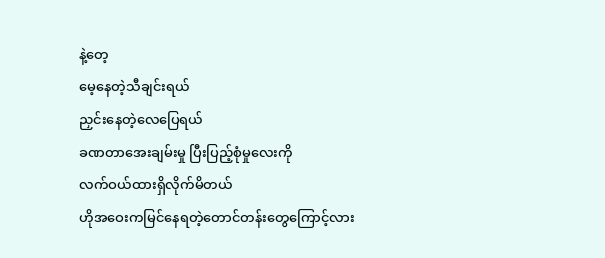နဲ့တေ့
မေ့နေတဲ့သီချင်းရယ်
ညှင်းနေတဲ့လေပြေရယ်
ခဏတာအေးချမ်းမှု ပြီးပြည့်စုံမှုလေးကို
လက်ဝယ်ထားရှိလိုက်မိတယ်
ဟိုအဝေးကမြင်နေရတဲ့တောင်တန်းတွေကြောင့်လား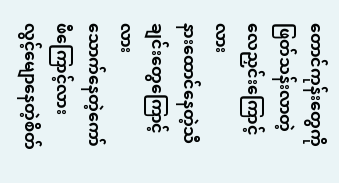တောင်ကုန်းတွေကိုဖြတ်သန်းလာတဲ့လေညှင်းကြောင့်လား
နားထောင်နေတဲ့သီချင်းတွေကြောင့်လား
သောက်နေတဲ့ကော်ဖီကြောင့်လား
လွင့်မျောနေတဲ့စိတ်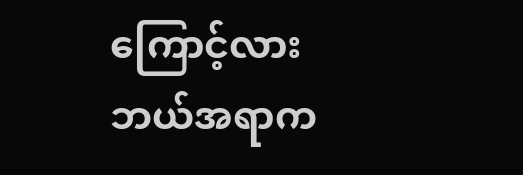ကြောင့်လား
ဘယ်အရာက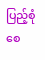ပြည့်စုံစေ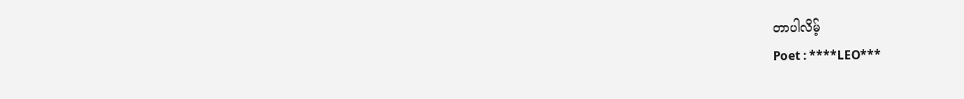တာပါလိမ့်
Poet : ****LEO***